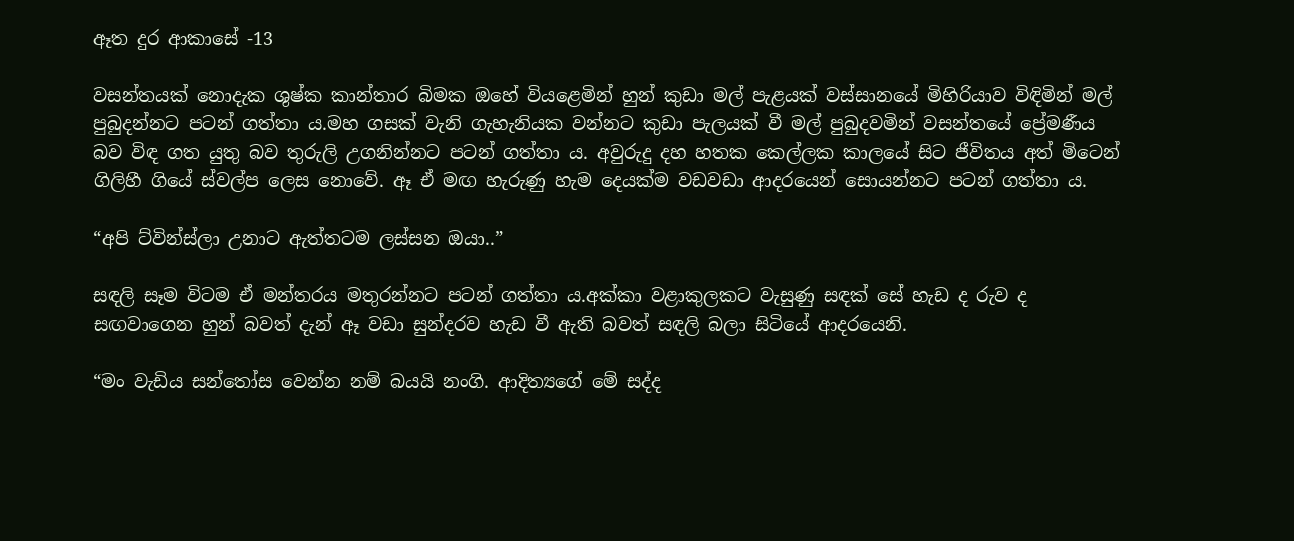ඈත දුර ආකාසේ -13

වසන්තයක් නොදැක ශුෂ්ක කාන්තාර බිමක ඔහේ වියළෙමින් හුන් කුඩා මල් පැළයක් වස්සානයේ මිහිරියාව විඳිමින් මල් පුබුදන්නට පටන් ගත්තා ය.මහ ගසක් වැනි ගැහැනියක වන්නට කුඩා පැලයක් වී මල් පුබුදවමින් වසන්තයේ ප්‍රේමණීය බව විඳ ගත යුතු බව තුරුලි උගනින්නට පටන් ගත්තා ය. අවුරුදු දහ හතක කෙල්ලක කාලයේ සිට ජීවිතය අත් මිටෙන් ගිලිහී ගියේ ස්වල්ප ලෙස නොවේ. ඈ ඒ මඟ හැරුණු හැම දෙයක්ම වඩවඩා ආදරයෙන් සොයන්නට පටන් ගත්තා ය.

“අපි ට්වින්ස්ලා උනාට ඇත්තටම ලස්සන ඔයා..”

සඳලි සෑම විටම ඒ මන්තරය මතුරන්නට පටන් ගත්තා ය.අක්කා වළාකුලකට වැසුණු සඳක් සේ හැඩ ද රුව ද සඟවාගෙන හුන් බවත් දැන් ඈ වඩා සුන්දරව හැඩ වී ඇති බවත් සඳලි බලා සිටියේ ආදරයෙනි.

“මං වැඩිය සන්තෝස වෙන්න නම් බයයි නංගි. ආදිත්‍යගේ මේ සද්ද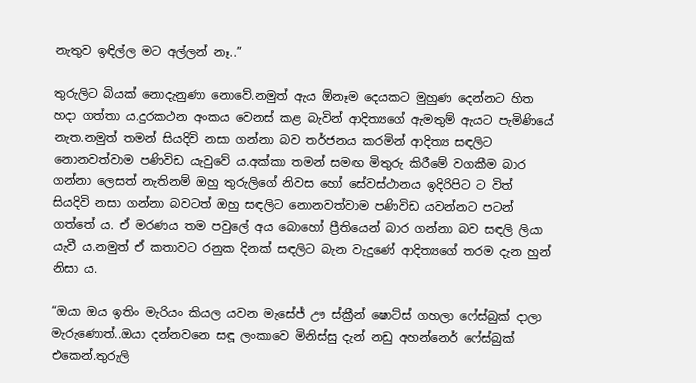නැතුව ඉඳිල්ල මට අල්ලන් නෑ..”

තුරුලිට බියක් නොදැනුණා නොවේ.නමුත් ඇය ඕනෑම දෙයකට මුහුණ දෙන්නට හිත හදා ගත්තා ය.දුරකථන අංකය වෙනස් කළ බැවින් ආදිත්‍යගේ ඇමතුම් ඇයට පැමිණියේ නැත.නමුත් තමන් සියදිවි නසා ගන්නා බව තර්ජනය කරමින් ආදිත්‍ය සඳලිට නොනවත්වාම පණිවිඩ යැවුවේ ය.අක්කා තමන් සමඟ මිතුරු කිරීමේ වගකීම බාර ගන්නා ලෙසත් නැතිනම් ඔහු තුරුලිගේ නිවස හෝ සේවස්ථානය ඉදිරිපිට ට විත් සියදිවි නසා ගන්නා බවටත් ඔහු සඳලිට නොනවත්වාම පණිවිඩ යවන්නට පටන් ගත්තේ ය. ඒ මරණය තම පවුලේ අය බොහෝ ප්‍රීතියෙන් බාර ගන්නා බව සඳලි ලියා යැවී ය.නමුත් ඒ කතාවට රනුක දිනක් සඳලිට බැන වැදුණේ ආදිත්‍යගේ තරම දැන හුන් නිසා ය.

“ඔයා ඔය ඉතිං මැරියං කියල යවන මැසේජ් ඌ ස්ක්‍රීන් ෂොට්ස් ගහලා ෆේස්බුක් දාලා මැරුණොත්..ඔයා දන්නවනෙ සඳූ ලංකාවෙ මිනිස්සු දැන් නඩු අහන්නෙර් ෆේස්බුක් එකෙන්.තුරුලි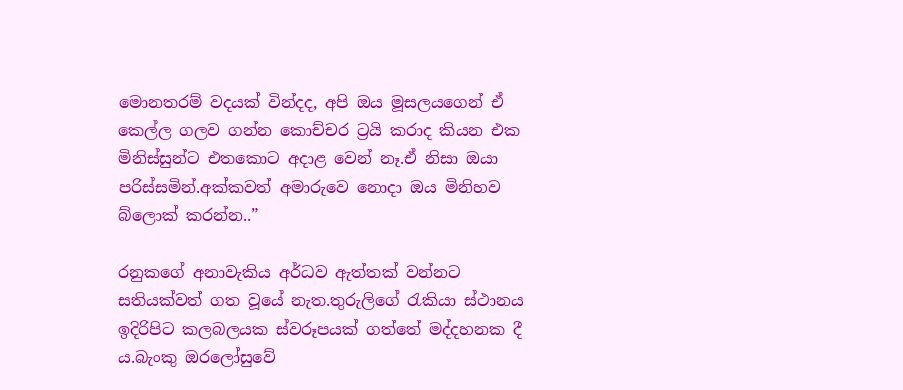මොනතරම් වදයක් වින්දද, අපි ඔය මූසලයගෙන් ඒ කෙල්ල ගලව ගන්න කොච්චර ට්‍රයි කරාද කියන එක මිනිස්සුන්ට එතකොට අදාළ වෙන් නෑ.ඒ නිසා ඔයා පරිස්සමින්.අක්කවත් අමාරුවෙ නොදා ඔය මිනිහව බ්ලොක් කරන්න..”

රනුකගේ අනාවැකිය අර්ධව ඇත්තක් වන්නට සතියක්වත් ගත වූයේ නැත.තුරුලිගේ රැකියා ස්ථානය ඉදිරිපිට කලබලයක ස්වරූපයක් ගත්තේ මද්දහනක දී ය.බැංකු ඔරලෝසුවේ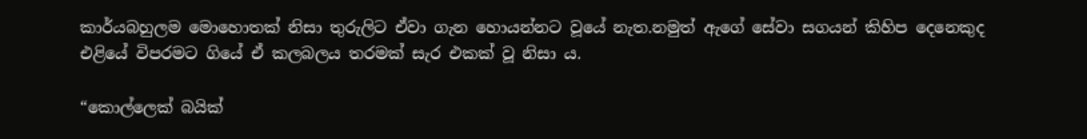කාර්යබහුලම මොහොතක් නිසා තුරුලිට ඒවා ගැන හොයන්නට වූයේ නැත.නමුත් ඇගේ සේවා සගයන් කිහිප දෙනෙකුද එළියේ විපරමට ගියේ ඒ කලබලය තරමක් සැර එකක් වූ නිසා ය.

“කොල්ලෙක් බයික්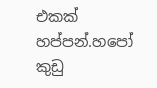එකක් හප්පන්.හපෝ කුඩු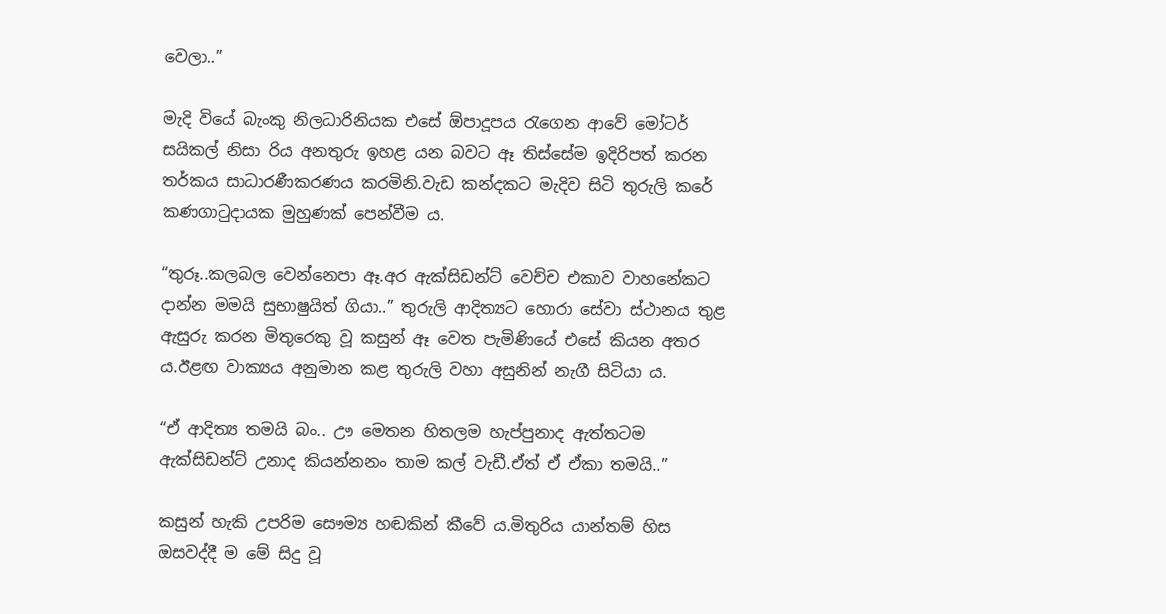වෙලා..”

මැදි වියේ බැංකු නිලධාරිනියක එසේ ඕපාදූපය රැගෙන ආවේ මෝටර් සයිකල් නිසා රිය අනතුරු ඉහළ යන බවට ඈ තිස්සේම ඉදිරිපත් කරන තර්කය සාධාරණීකරණය කරමිනි.වැඩ කන්දකට මැදිව සිටි තුරුලි කරේ කණගාටුදායක මුහුණක් පෙන්වීම ය.

“තුරූ..කලබල වෙන්නෙපා ඈ.අර ඇක්සිඩන්ට් වෙච්ච එකාව වාහනේකට දාන්න මමයි සුභාෂුයිත් ගියා..” තුරුලි ආදිත්‍යට හොරා සේවා ස්ථානය තුළ ඇසුරු කරන මිතුරෙකු වූ කසුන් ඈ වෙත පැමිණියේ එසේ කියන අතර ය.ඊළඟ වාක්‍යය අනුමාන කළ තුරුලි වහා අසුනින් නැගී සිටියා ය.

“ඒ ආදිත්‍ය තමයි බං.. ඌ මෙතන හිතලම හැප්පුනාද ඇත්තටම ඇක්සිඩන්ට් උනාද කියන්නනං තාම කල් වැඩී.ඒත් ඒ ඒකා තමයි..”

කසුන් හැකි උපරිම සෞම්‍ය හඬකින් කීවේ ය.මිතුරිය යාන්තම් හිස ඔසවද්දී ම මේ සිදු වූ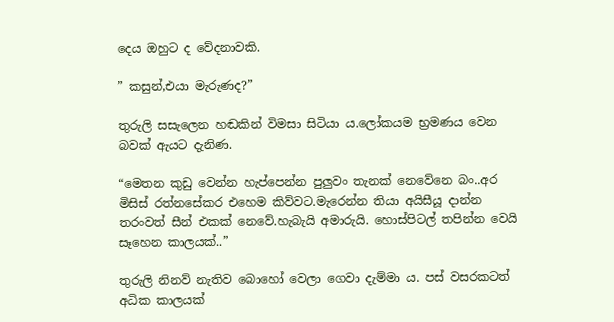දෙය ඔහුට ද වේදනාවකි.

” කසුන්,එයා මැරුණද?”

තුරුලි සසැලෙන හඬකින් විමසා සිටියා ය.ලෝකයම භ්‍රමණය වෙන බවක් ඇයට දැනිණ.

“මෙතන කුඩු වෙන්න හැප්පෙන්න පුලුවං තැනක් නෙවේනෙ බං..අර මිසිස් රත්නසේකර එහෙම කිව්වට.මැරෙන්න තියා අයිසීයූ දාන්න තරංවත් සීන් එකක් නෙවේ.හැබැයි අමාරුයි. හොස්පිටල් තපින්න වෙයි සෑහෙන කාලයක්..”

තුරුලි නිනව් නැතිව බොහෝ වෙලා ගෙවා දැම්මා ය. පස් වසරකටත් අධික කාලයක්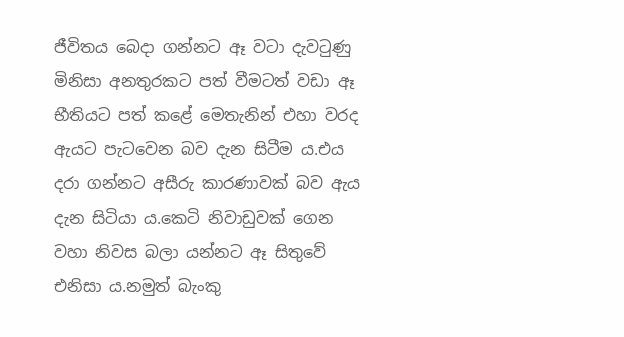ජීවිතය බෙදා ගන්නට ඈ වටා දැවටුණු මිනිසා අනතුරකට පත් වීමටත් වඩා ඈ භීතියට පත් කළේ මෙතැනින් එහා වරද ඇයට පැටවෙන බව දැන සිටීම ය.එය දරා ගන්නට අසීරු කාරණාවක් බව ඇය දැන සිටියා ය.කෙටි නිවාඩුවක් ගෙන වහා නිවස බලා යන්නට ඈ සිතුවේ එනිසා ය.නමුත් බැංකු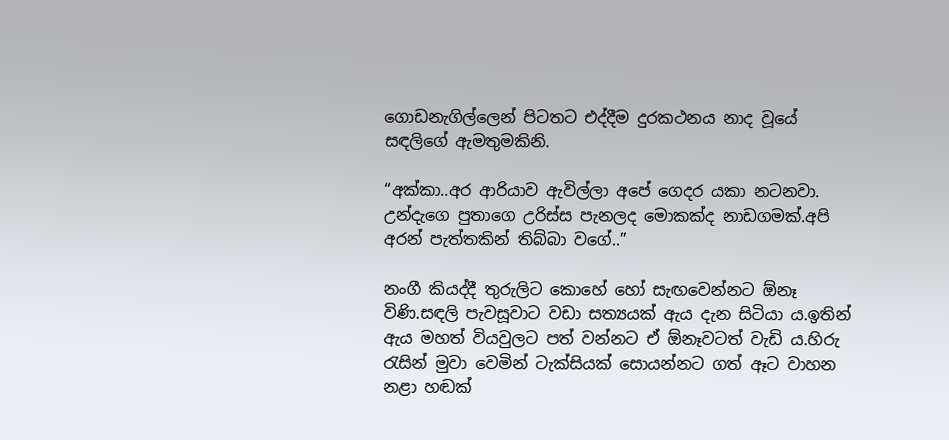ගොඩනැගිල්ලෙන් පිටතට එද්දීම දුරකථනය නාද වූයේ සඳලිගේ ඇමතුමකිනි.

“අක්කා..අර ආරියාව ඇවිල්ලා අපේ ගෙදර යකා නටනවා. උන්දැගෙ පුතාගෙ උරිස්ස පැනලද මොකක්ද නාඩගමක්.අපි අරන් පැත්තකින් තිබ්බා වගේ..”

නංගී කියද්දී තුරුලිට කොහේ හෝ සැඟවෙන්නට ඕනෑ විණි.සඳලි පැවසූවාට වඩා සත්‍යයක් ඇය දැන සිටියා ය.ඉතින් ඇය මහත් වියවුලට පත් වන්නට ඒ ඕනෑවටත් වැඩි ය.හිරු රැසින් මුවා වෙමින් ටැක්සියක් සොයන්නට ගත් ඈට වාහන නළා හඬක්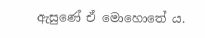ඇසුණේ ඒ මොහොතේ ය.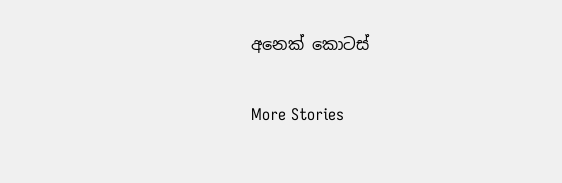අනෙක් කොටස්

More Stories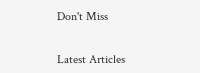Don't Miss


Latest Articles